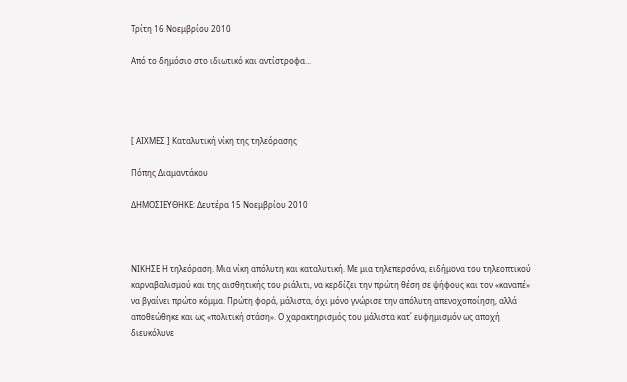Τρίτη 16 Νοεμβρίου 2010

Από το δημόσιο στο ιδιωτικό και αντίστροφα...




[ ΑΙΧΜΕΣ ] Καταλυτική νίκη της τηλεόρασης

Πόπης Διαμαντάκου

ΔΗΜΟΣΙΕΥΘΗΚΕ: Δευτέρα 15 Νοεμβρίου 2010



ΝΙΚΗΣΕ Η τηλεόραση. Μια νίκη απόλυτη και καταλυτική. Με μια τηλεπερσόνα, ειδήμονα του τηλεοπτικού καρναβαλισμού και της αισθητικής του ριάλιτι, να κερδίζει την πρώτη θέση σε ψήφους και τον «καναπέ» να βγαίνει πρώτο κόμμα. Πρώτη φορά, μάλιστα, όχι μόνο γνώρισε την απόλυτη απενοχοποίηση, αλλά αποθεώθηκε και ως «πολιτική στάση». Ο χαρακτηρισμός του μάλιστα κατ΄ ευφημισμόν ως αποχή διευκόλυνε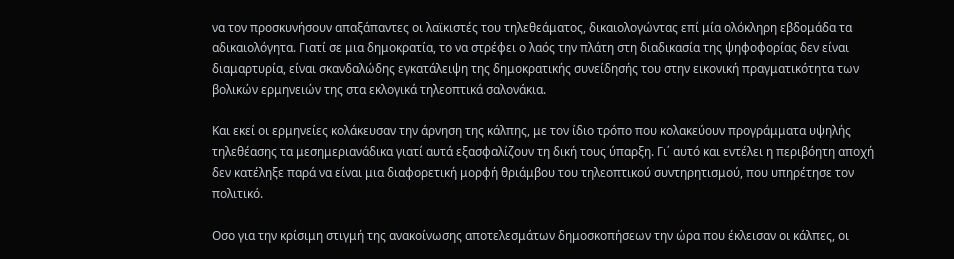να τον προσκυνήσουν απαξάπαντες οι λαϊκιστές του τηλεθεάματος, δικαιολογώντας επί μία ολόκληρη εβδομάδα τα αδικαιολόγητα. Γιατί σε μια δημοκρατία, το να στρέφει ο λαός την πλάτη στη διαδικασία της ψηφοφορίας δεν είναι διαμαρτυρία, είναι σκανδαλώδης εγκατάλειψη της δημοκρατικής συνείδησής του στην εικονική πραγματικότητα των βολικών ερμηνειών της στα εκλογικά τηλεοπτικά σαλονάκια.

Και εκεί οι ερμηνείες κολάκευσαν την άρνηση της κάλπης, με τον ίδιο τρόπο που κολακεύουν προγράμματα υψηλής τηλεθέασης τα μεσημεριανάδικα γιατί αυτά εξασφαλίζουν τη δική τους ύπαρξη. Γι΄ αυτό και εντέλει η περιβόητη αποχή δεν κατέληξε παρά να είναι μια διαφορετική μορφή θριάμβου του τηλεοπτικού συντηρητισμού, που υπηρέτησε τον πολιτικό.

Οσο για την κρίσιμη στιγμή της ανακοίνωσης αποτελεσμάτων δημοσκοπήσεων την ώρα που έκλεισαν οι κάλπες, οι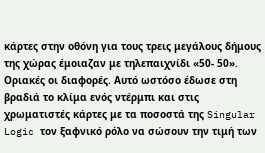κάρτες στην οθόνη για τους τρεις μεγάλους δήμους της χώρας έμοιαζαν με τηλεπαιχνίδι «50- 50». Οριακές οι διαφορές. Αυτό ωστόσο έδωσε στη βραδιά το κλίμα ενός ντέρμπι και στις χρωματιστές κάρτες με τα ποσοστά της Singular Logic τον ξαφνικό ρόλο να σώσουν την τιμή των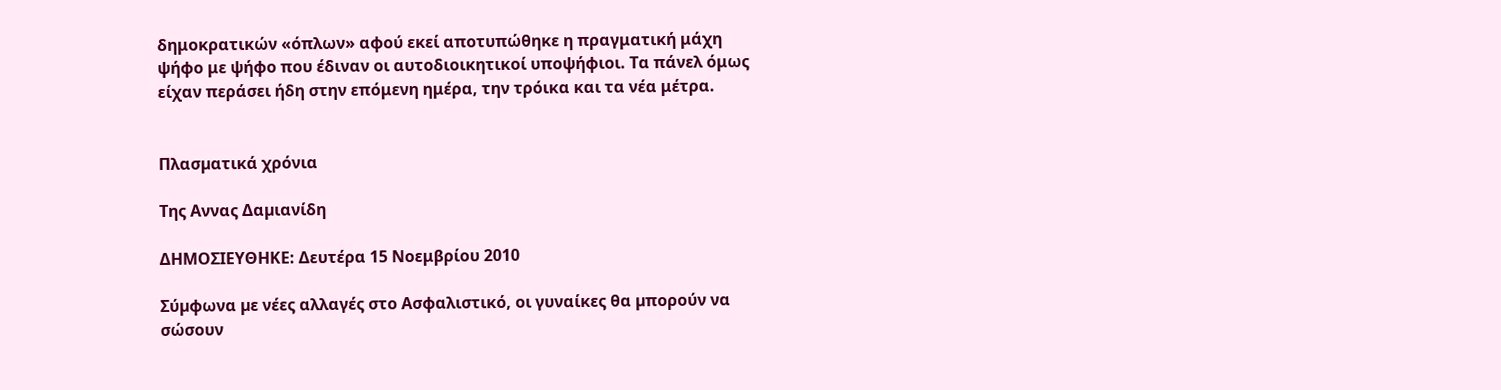δημοκρατικών «όπλων» αφού εκεί αποτυπώθηκε η πραγματική μάχη ψήφο με ψήφο που έδιναν οι αυτοδιοικητικοί υποψήφιοι. Τα πάνελ όμως είχαν περάσει ήδη στην επόμενη ημέρα, την τρόικα και τα νέα μέτρα.


Πλασµατικά χρόνια

Της Αννας Δαµιανίδη

ΔΗΜΟΣΙΕΥΘΗΚΕ: Δευτέρα 15 Νοεμβρίου 2010

Σύµφωνα µε νέες αλλαγές στο Ασφαλιστικό, οι γυναίκες θα µπορούν να σώσουν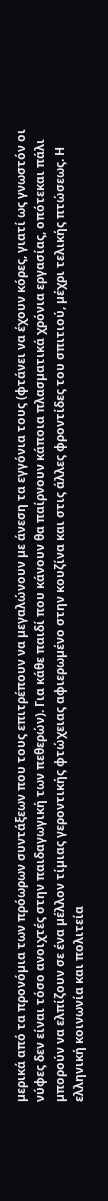µερικά από τα προνόµια των πρόωρων συντάξεων που τους επιτρέπουν να µεγαλώνουν µε άνεση τα εγγόνια τους (φτάνει να έχουν κόρες, γιατί ως γνωστόν οι νύφες δεν είναι τόσο ανοιχτές στην παιδαγωγική των πεθερών). Για κάθε παιδί που κάνουν θα παίρνουν κάποια πλασµατικά χρόνια εργασίας, οπότεκαι πάλι µπορούν να ελπίζουν σε ένα µέλλον τίµιας γεροντικής φτώχειας αφιερωµένο στην κουζίνα και στις άλλες φροντίδες του σπιτιού, µέχρι τελικής πτώσεως. Η ελληνική κοινωνία και πολιτεία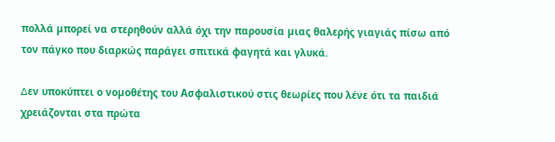πολλά µπορεί να στερηθούν αλλά όχι την παρουσία µιας θαλερής γιαγιάς πίσω από τον πάγκο που διαρκώς παράγει σπιτικά φαγητά και γλυκά.

∆εν υποκύπτει ο νοµοθέτης του Ασφαλιστικού στις θεωρίες που λένε ότι τα παιδιά χρειάζονται στα πρώτα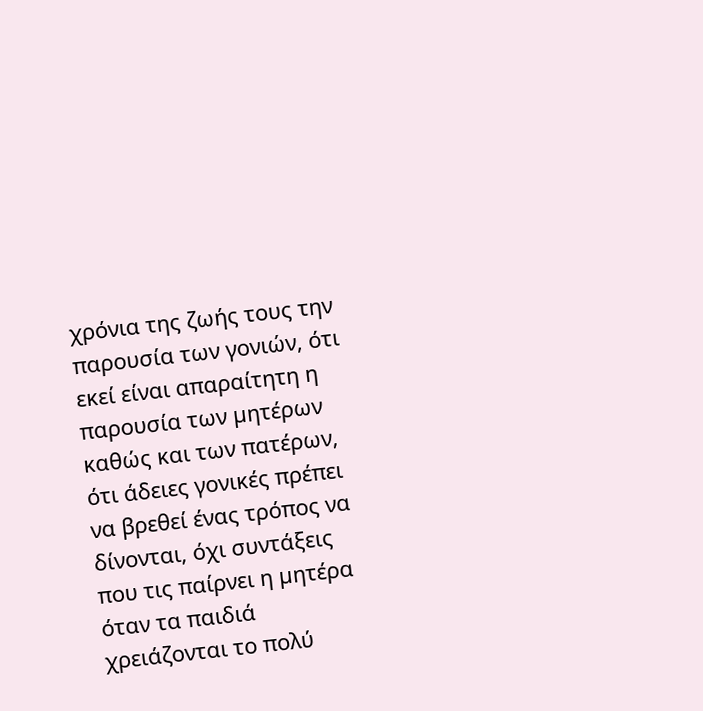χρόνια της ζωής τους την παρουσία των γονιών, ότι εκεί είναι απαραίτητη η παρουσία των µητέρων καθώς και των πατέρων, ότι άδειες γονικές πρέπει να βρεθεί ένας τρόπος να δίνονται, όχι συντάξεις που τις παίρνει η µητέρα όταν τα παιδιά χρειάζονται το πολύ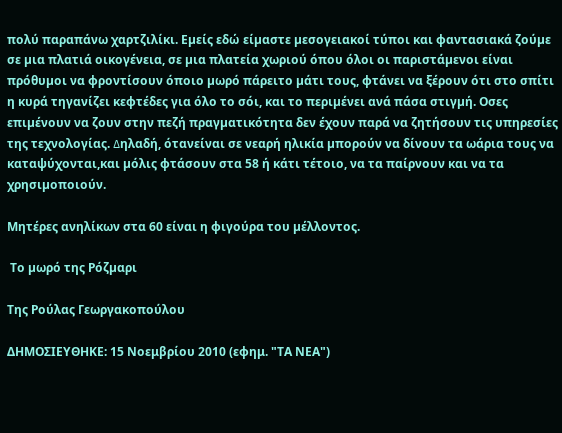πολύ παραπάνω χαρτζιλίκι. Εµείς εδώ είµαστε µεσογειακοί τύποι και φαντασιακά ζούµε σε µια πλατιά οικογένεια, σε µια πλατεία χωριού όπου όλοι οι παριστάµενοι είναι πρόθυµοι να φροντίσουν όποιο µωρό πάρειτο µάτι τους, φτάνει να ξέρουν ότι στο σπίτι η κυρά τηγανίζει κεφτέδες για όλο το σόι, και το περιµένει ανά πάσα στιγµή. Οσες επιµένουν να ζουν στην πεζή πραγµατικότητα δεν έχουν παρά να ζητήσουν τις υπηρεσίες της τεχνολογίας. ∆ηλαδή, ότανείναι σε νεαρή ηλικία µπορούν να δίνουν τα ωάρια τους να καταψύχονται,και µόλις φτάσουν στα 58 ή κάτι τέτοιο, να τα παίρνουν και να τα χρησιµοποιούν.

Μητέρες ανηλίκων στα 60 είναι η φιγούρα του µέλλοντος.

 Το µωρό της Ρόζµαρι

Της Ρούλας Γεωργακοπούλου

ΔΗΜΟΣΙΕΥΘΗΚΕ: 15 Νοεμβρίου 2010 (εφημ. "ΤΑ ΝΕΑ")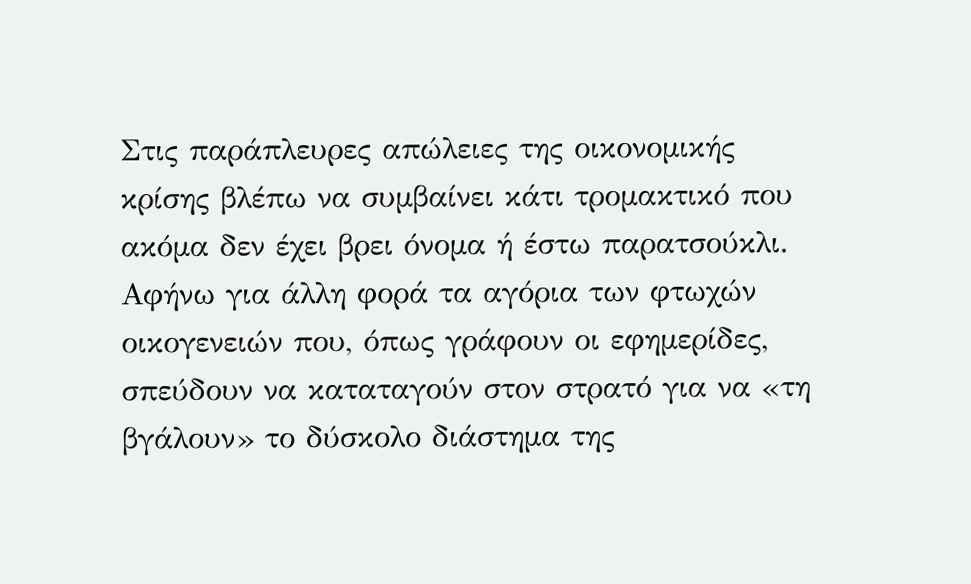Στις παράπλευρες απώλειες της οικονοµικής κρίσης βλέπω να συµβαίνει κάτι τροµακτικό που ακόµα δεν έχει βρει όνοµα ή έστω παρατσούκλι. Αφήνω για άλλη φορά τα αγόρια των φτωχών οικογενειών που, όπως γράφουν οι εφηµερίδες, σπεύδουν να καταταγούν στον στρατό για να «τη βγάλουν» το δύσκολο διάστηµα της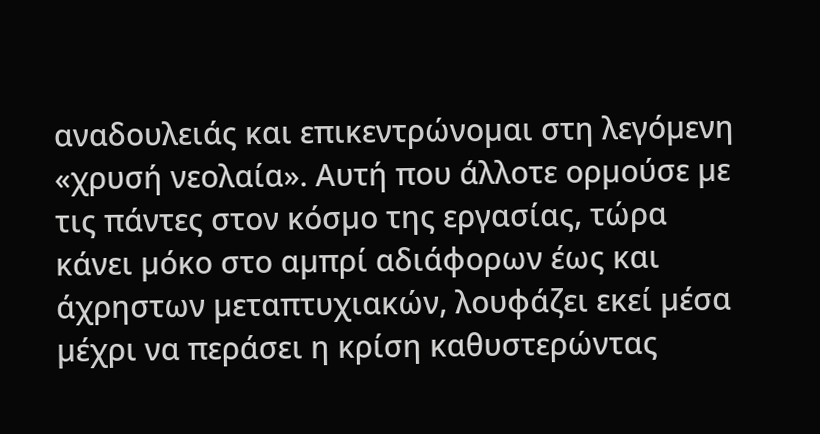αναδουλειάς και επικεντρώνοµαι στη λεγόµενη «χρυσή νεολαία». Αυτή που άλλοτε ορµούσε µε τις πάντες στον κόσµο της εργασίας, τώρα κάνει µόκο στο αµπρί αδιάφορων έως και άχρηστων µεταπτυχιακών, λουφάζει εκεί µέσα µέχρι να περάσει η κρίση καθυστερώντας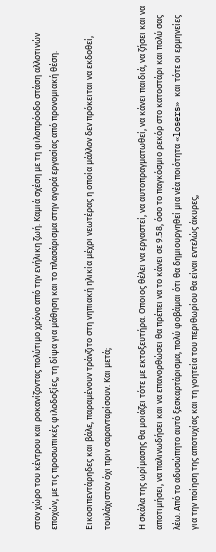στον χώρο του κέντρου και ροκανίζοντας πολύτιµο χρόνο από την ενήλικη ζωή. Καµιά σχέση µε τη φιλοπρόοδο στάση αλλοτινών εποχών, µε τις προσωπικές φιλοδοξίες, τη δίψα για µάθηση και το πλασάρισµα στην αγορά εργασίας από προνοµιακή θέση.

Εικοσιπεντάρηδες και βάλε, παραµένουν τράνζιτο στη νηπιακή ηλικία µέχρι νεωτέρας η οποία µάλλον δεν πρόκειται να εκδοθεί, τουλάχιστον όχι πριν σαρανταρίσουν. Και µετά;

Η σκάλα της ωρίµασης θα µοιάζει τότε µε εκτοξευτήρα. Οποιος θέλει να εργαστεί, να αυτοπραγµατωθεί, να κάνει παιδιά, να ζήσει και να αποτιµήσει, να παλινωδήσει και να επανορθώσει θα πρέπει να το κάνει σε 9.58, όσο το παγκόσµιο ρεκόρ στο κατοστάρι και πολύ σας λέω. Από το αδυσώπητο αυτό ξεσκαρτάρισµα, πολύ φοβάµαι ότι θα δηµιουργηθεί µια νέα ποιότητα «losers» και τότε οι ερµηνείες για την ποίηση της αποτυχίας και τη γοητεία του περιθωρίου θα είναι εντελώς άκυρες,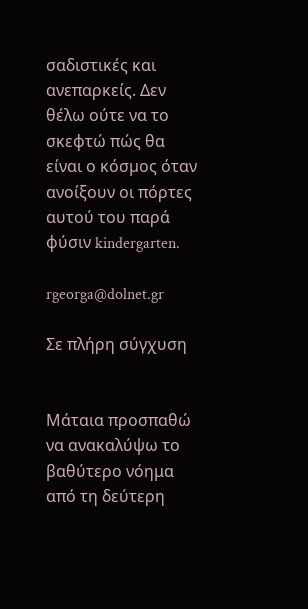σαδιστικές και ανεπαρκείς. Δεν θέλω ούτε να το σκεφτώ πώς θα είναι ο κόσµος όταν ανοίξουν οι πόρτες αυτού του παρά φύσιν kindergarten.

rgeorga@dolnet.gr

Σε πλήρη σύγχυση


Μάταια προσπαθώ να ανακαλύψω το βαθύτερο νόημα από τη δεύτερη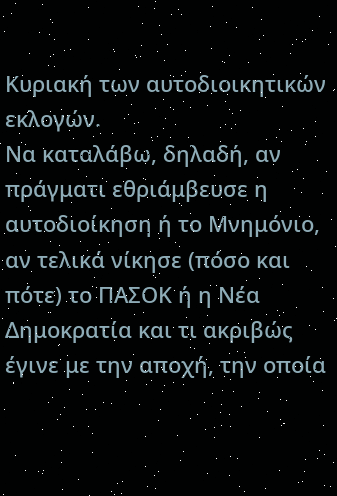Κυριακή των αυτοδιοικητικών εκλογών.
Να καταλάβω, δηλαδή, αν πράγματι εθριάμβευσε η αυτοδιοίκηση ή το Μνημόνιο, αν τελικά νίκησε (πόσο και πότε) το ΠΑΣΟΚ ή η Νέα Δημοκρατία και τι ακριβώς έγινε με την αποχή, την οποία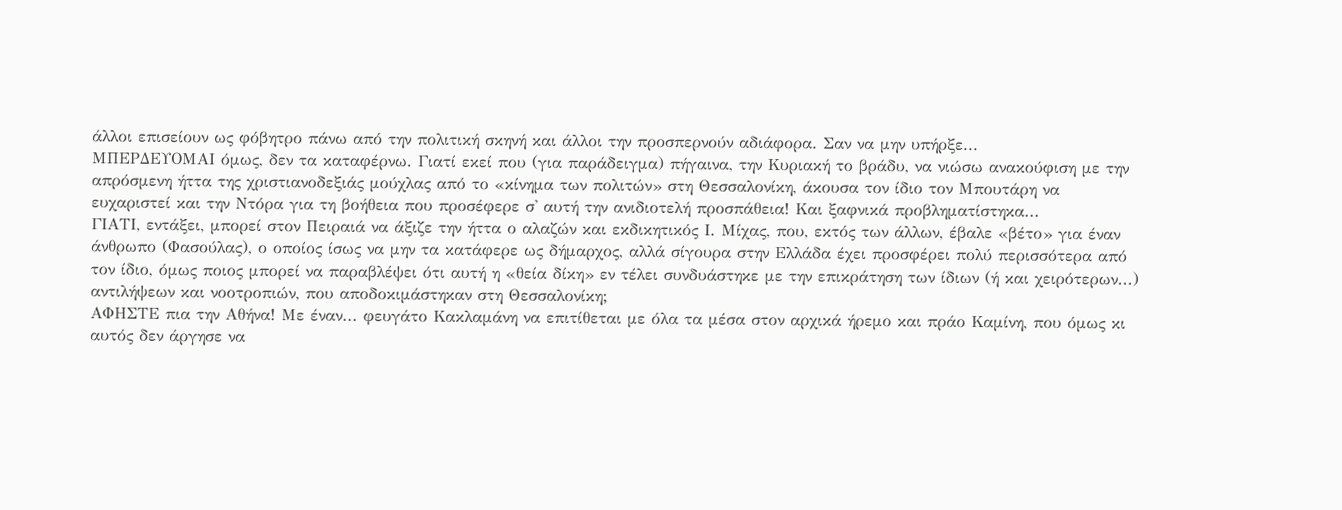άλλοι επισείουν ως φόβητρο πάνω από την πολιτική σκηνή και άλλοι την προσπερνούν αδιάφορα. Σαν να μην υπήρξε...
ΜΠΕΡΔΕΥΟΜΑΙ όμως, δεν τα καταφέρνω. Γιατί εκεί που (για παράδειγμα) πήγαινα, την Κυριακή το βράδυ, να νιώσω ανακούφιση με την απρόσμενη ήττα της χριστιανοδεξιάς μούχλας από το «κίνημα των πολιτών» στη Θεσσαλονίκη, άκουσα τον ίδιο τον Μπουτάρη να ευχαριστεί και την Ντόρα για τη βοήθεια που προσέφερε σ' αυτή την ανιδιοτελή προσπάθεια! Και ξαφνικά προβληματίστηκα...
ΓΙΑΤΙ, εντάξει, μπορεί στον Πειραιά να άξιζε την ήττα ο αλαζών και εκδικητικός Ι. Μίχας, που, εκτός των άλλων, έβαλε «βέτο» για έναν άνθρωπο (Φασούλας), ο οποίος ίσως να μην τα κατάφερε ως δήμαρχος, αλλά σίγουρα στην Ελλάδα έχει προσφέρει πολύ περισσότερα από τον ίδιο, όμως ποιος μπορεί να παραβλέψει ότι αυτή η «θεία δίκη» εν τέλει συνδυάστηκε με την επικράτηση των ίδιων (ή και χειρότερων...) αντιλήψεων και νοοτροπιών, που αποδοκιμάστηκαν στη Θεσσαλονίκη;
ΑΦΗΣΤΕ πια την Αθήνα! Με έναν... φευγάτο Κακλαμάνη να επιτίθεται με όλα τα μέσα στον αρχικά ήρεμο και πράο Καμίνη, που όμως κι αυτός δεν άργησε να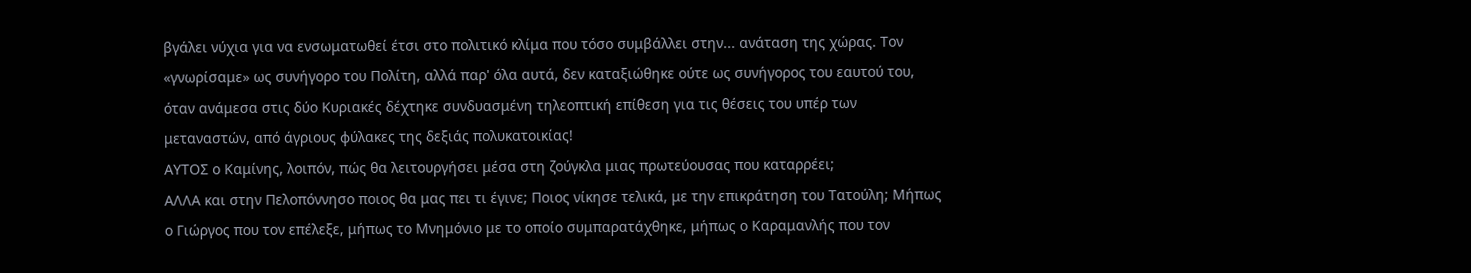βγάλει νύχια για να ενσωματωθεί έτσι στο πολιτικό κλίμα που τόσο συμβάλλει στην... ανάταση της χώρας. Τον «γνωρίσαμε» ως συνήγορο του Πολίτη, αλλά παρ' όλα αυτά, δεν καταξιώθηκε ούτε ως συνήγορος του εαυτού του, όταν ανάμεσα στις δύο Κυριακές δέχτηκε συνδυασμένη τηλεοπτική επίθεση για τις θέσεις του υπέρ των μεταναστών, από άγριους φύλακες της δεξιάς πολυκατοικίας!
ΑΥΤΟΣ ο Καμίνης, λοιπόν, πώς θα λειτουργήσει μέσα στη ζούγκλα μιας πρωτεύουσας που καταρρέει;
ΑΛΛΑ και στην Πελοπόννησο ποιος θα μας πει τι έγινε; Ποιος νίκησε τελικά, με την επικράτηση του Τατούλη; Μήπως ο Γιώργος που τον επέλεξε, μήπως το Μνημόνιο με το οποίο συμπαρατάχθηκε, μήπως ο Καραμανλής που τον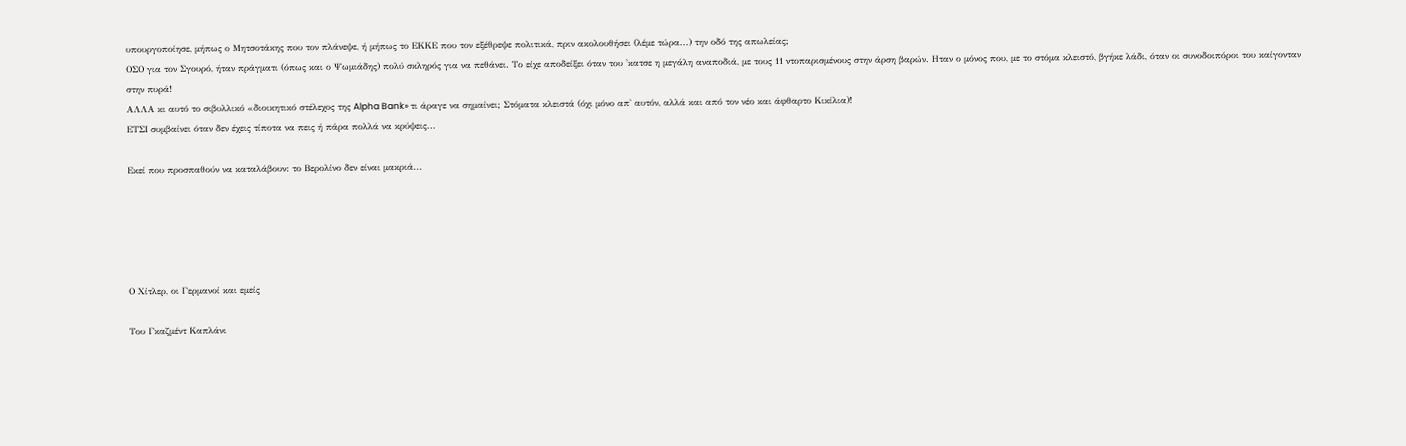υπουργοποίησε, μήπως ο Μητσοτάκης που τον πλάνεψε, ή μήπως το ΕΚΚΕ που τον εξέθρεψε πολιτικά, πριν ακολουθήσει (λέμε τώρα...) την οδό της απωλείας;
ΟΣΟ για τον Σγουρό, ήταν πράγματι (όπως και ο Ψωμιάδης) πολύ σκληρός για να πεθάνει. Το είχε αποδείξει όταν του 'κατσε η μεγάλη αναποδιά, με τους 11 ντοπαρισμένους στην άρση βαρών. Ηταν ο μόνος που, με το στόμα κλειστό, βγήκε λάδι, όταν οι συνοδοιπόροι του καίγονταν στην πυρά!
ΑΛΛΑ κι αυτό το σιβυλλικό «διοικητικό στέλεχος της Alpha Bank» τι άραγε να σημαίνει; Στόματα κλειστά (όχι μόνο απ' αυτόν, αλλά και από τον νέο και άφθαρτο Κικίλια)!
ΕΤΣΙ συμβαίνει όταν δεν έχεις τίποτα να πεις ή πάρα πολλά να κρύψεις...

Εκεί που προσπαθούν να καταλάβουν: το Βερολίνο δεν είναι μακριά...





Ο Χίτλερ, οι Γερµανοί και εµείς

Του Γκαζµέντ Καπλάνι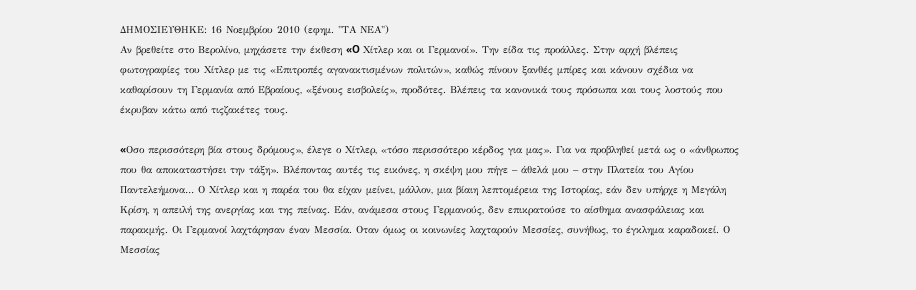ΔΗΜΟΣΙΕΥΘΗΚΕ: 16 Νοεμβρίου 2010 (εφημ. "ΤΑ ΝΕΑ")
Αν βρεθείτε στο Βερολίνο, µηχάσετε την έκθεση «O Χίτλερ και οι Γερµανοί». Την είδα τις προάλλες. Στην αρχή βλέπεις φωτογραφίες του Χίτλερ µε τις «Επιτροπές αγανακτισµένων πολιτών», καθώς πίνουν ξανθές µπίρες και κάνουν σχέδια να καθαρίσουν τη Γερµανία από Εβραίους, «ξένους εισβολείς», προδότες. Βλέπεις τα κανονικά τους πρόσωπα και τους λοστούς που έκρυβαν κάτω από τιςζακέτες τους.

«Oσο περισσότερη βία στους δρόµους», έλεγε ο Χίτλερ, «τόσο περισσότερο κέρδος για µας». Για να προβληθεί µετά ως ο «άνθρωπος που θα αποκαταστήσει την τάξη». Βλέποντας αυτές τις εικόνες, η σκέψη µου πήγε – άθελά µου – στην Πλατεία του Αγίου Παντελεήµονα… Ο Χίτλερ και η παρέα του θα είχαν µείνει, µάλλον, µια βίαιη λεπτοµέρεια της Ιστορίας, εάν δεν υπήρχε η Μεγάλη Κρίση, η απειλή της ανεργίας και της πείνας. Εάν, ανάµεσα στους Γερµανούς, δεν επικρατούσε το αίσθηµα ανασφάλειας και παρακµής. Οι Γερµανοί λαχτάρησαν έναν Μεσσία. Οταν όµως οι κοινωνίες λαχταρούν Μεσσίες, συνήθως, το έγκληµα καραδοκεί. Ο Μεσσίας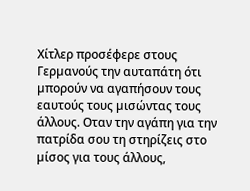Χίτλερ προσέφερε στους Γερµανούς την αυταπάτη ότι µπορούν να αγαπήσουν τους εαυτούς τους µισώντας τους άλλους. Οταν την αγάπη για την πατρίδα σου τη στηρίζεις στο µίσος για τους άλλους,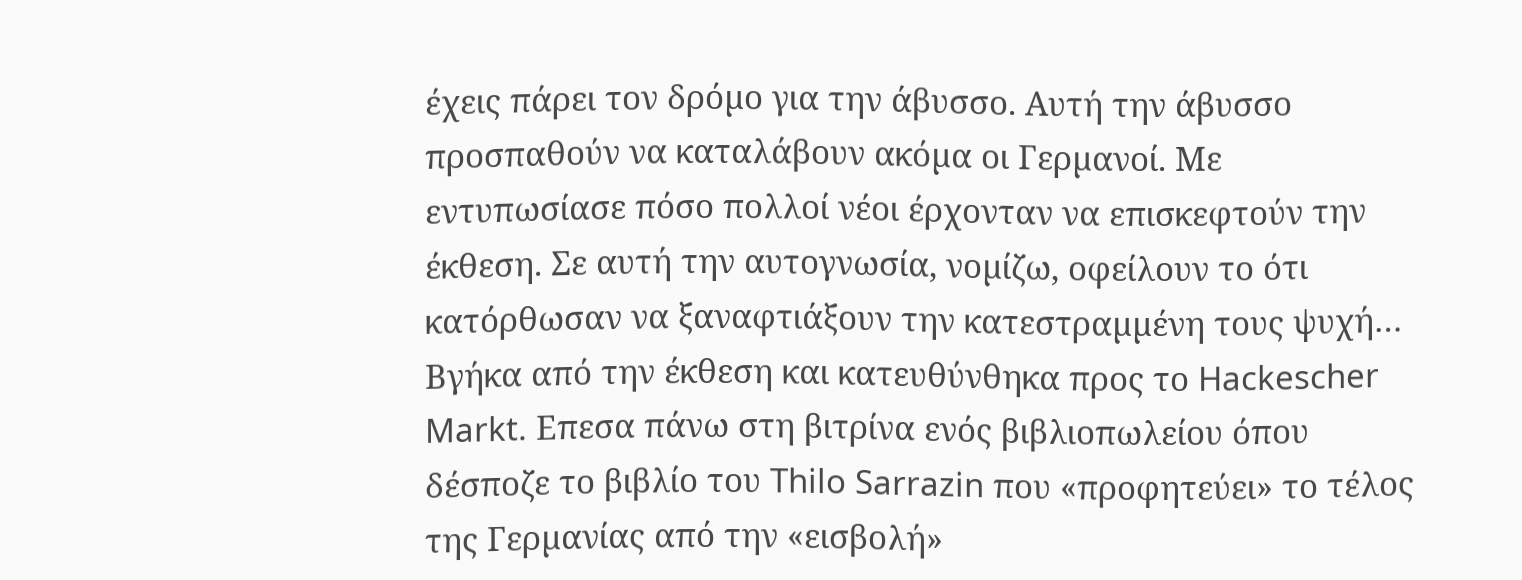έχεις πάρει τον δρόµο για την άβυσσο. Αυτή την άβυσσο προσπαθούν να καταλάβουν ακόµα οι Γερµανοί. Με εντυπωσίασε πόσο πολλοί νέοι έρχονταν να επισκεφτούν την έκθεση. Σε αυτή την αυτογνωσία, νοµίζω, οφείλουν το ότι κατόρθωσαν να ξαναφτιάξουν την κατεστραµµένη τους ψυχή… Βγήκα από την έκθεση και κατευθύνθηκα προς το Hackescher Markt. Επεσα πάνω στη βιτρίνα ενός βιβλιοπωλείου όπου δέσποζε το βιβλίο του Thilo Sarrazin που «προφητεύει» το τέλος της Γερµανίας από την «εισβολή»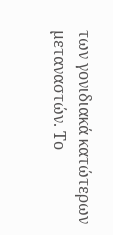των γονιδιακά κατώτερων µεταναστών. Το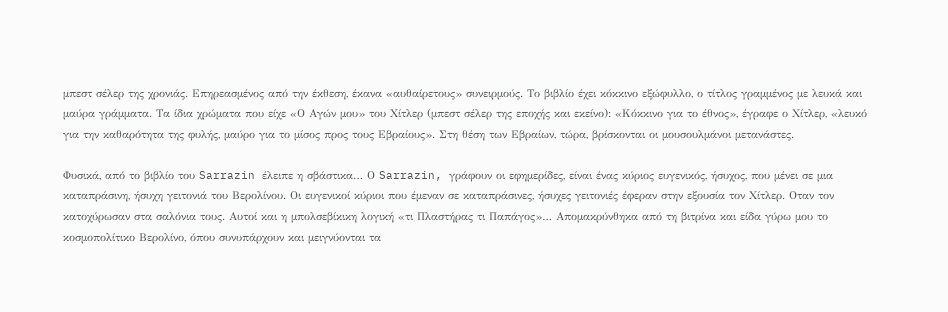µπεστ σέλερ της χρονιάς. Επηρεασµένος από την έκθεση, έκανα «αυθαίρετους» συνειρµούς. Το βιβλίο έχει κόκκινο εξώφυλλο, ο τίτλος γραµµένος µε λευκά και µαύρα γράµµατα. Τα ίδια χρώµατα που είχε «Ο Αγών µου» του Χίτλερ (µπεστ σέλερ της εποχής και εκείνο): «Κόκκινο για το έθνος», έγραφε ο Χίτλερ, «λευκό για την καθαρότητα της φυλής, µαύρο για το µίσος προς τους Εβραίους». Στη θέση των Εβραίων, τώρα, βρίσκονται οι µουσουλµάνοι µετανάστες.

Φυσικά, από το βιβλίο του Sarrazin έλειπε η σβάστικα… Ο Sarrazin, γράφουν οι εφηµερίδες, είναι ένας κύριος ευγενικός, ήσυχος, που µένει σε µια καταπράσινη, ήσυχη γειτονιά του Βερολίνου. Οι ευγενικοί κύριοι που έµεναν σε καταπράσινες, ήσυχες γειτονιές έφεραν στην εξουσία τον Χίτλερ. Οταν τον κατοχύρωσαν στα σαλόνια τους. Αυτοί και η µπολσεβίκικη λογική «τι Πλαστήρας τι Παπάγος»… Αποµακρύνθηκα από τη βιτρίνα και είδα γύρω µου το κοσµοπολίτικο Βερολίνο, όπου συνυπάρχουν και µειγνύονται τα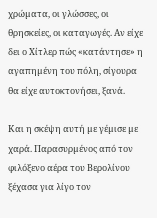χρώµατα, οι γλώσσες, οι θρησκείες, οι καταγωγές. Αν είχε δει ο Χίτλερ πώς «κατάντησε» η αγαπηµένη του πόλη, σίγουρα θα είχε αυτοκτονήσει, ξανά.

Και η σκέψη αυτή µε γέµισε µε χαρά. Παρασυρµένος από τον φιλόξενο αέρα του Βερολίνου ξέχασα για λίγο τον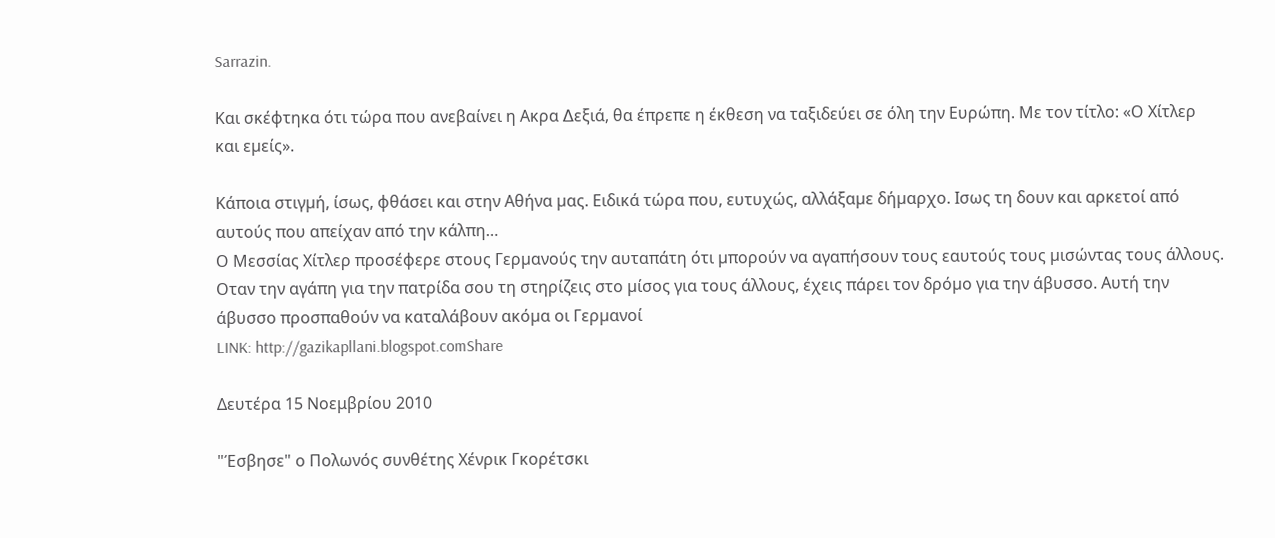Sarrazin.

Και σκέφτηκα ότι τώρα που ανεβαίνει η Ακρα ∆εξιά, θα έπρεπε η έκθεση να ταξιδεύει σε όλη την Ευρώπη. Με τον τίτλο: «Ο Χίτλερ και εµείς».

Κάποια στιγµή, ίσως, φθάσει και στην Αθήνα µας. Ειδικά τώρα που, ευτυχώς, αλλάξαµε δήµαρχο. Ισως τη δουν και αρκετοί από αυτούς που απείχαν από την κάλπη…
Ο Μεσσίας Χίτλερ προσέφερε στους Γερµανούς την αυταπάτη ότι µπορούν να αγαπήσουν τους εαυτούς τους µισώντας τους άλλους. Οταν την αγάπη για την πατρίδα σου τη στηρίζεις στο µίσος για τους άλλους, έχεις πάρει τον δρόµο για την άβυσσο. Αυτή την άβυσσο προσπαθούν να καταλάβουν ακόµα οι Γερµανοί
LINK: http://gazikapllani.blogspot.comShare

Δευτέρα 15 Νοεμβρίου 2010

"Έσβησε" ο Πολωνός συνθέτης Χένρικ Γκορέτσκι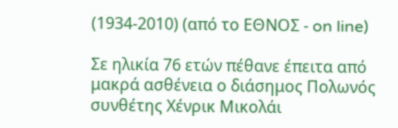(1934-2010) (από το ΕΘΝΟΣ - on line)

Σε ηλικία 76 ετών πέθανε έπειτα από μακρά ασθένεια ο διάσημος Πολωνός συνθέτης Χένρικ Μικολάι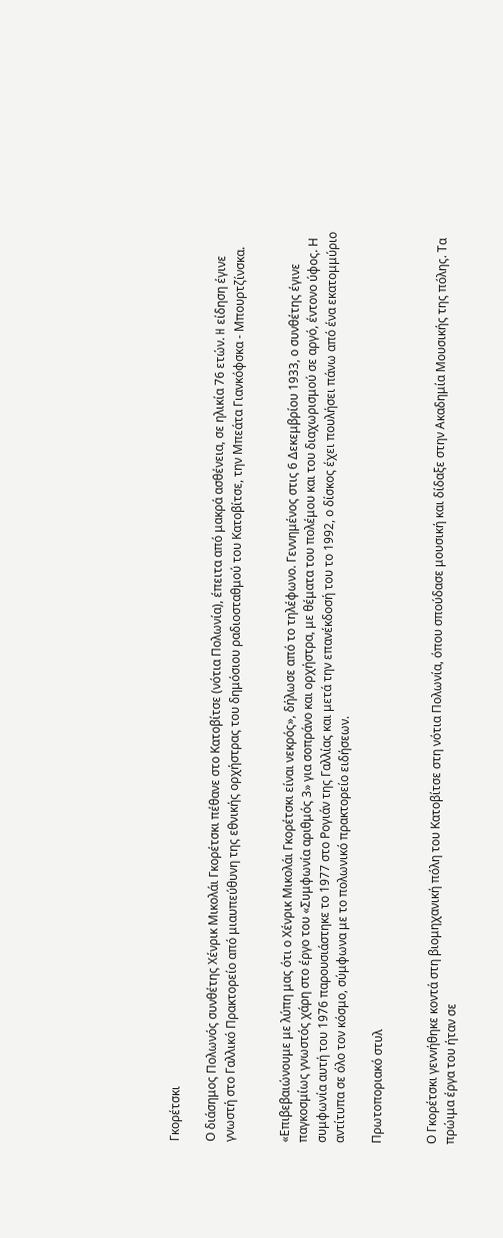Γκορέτσκι

Ο διάσημος Πολωνός συνθέτης Χένρικ Μικολάι Γκορέτσκι πέθανε στο Κατοβίτσε (νότια Πολωνία), έπειτα από μακρά ασθένεια, σε ηλικία 76 ετών. H είδηση έγινε γνωστή στο Γαλλικό Πρακτορείο από μιαυπεύθυνη της εθνικής ορχήστρας του δημόσιου ραδιοσταθμού του Κατοβίτσε, την Μπεάτα Γιανκόφσκα - Μπουρτζίνσκα.


«Επιβεβαιώνουμε με λύπη μας ότι ο Χένρικ Μικολάι Γκορέτσκι είναι νεκρός», δήλωσε από το τηλέφωνο. Γεννημένος στις 6 Δεκεμβρίου 1933, ο συνθέτης έγινε παγκοσμίως γνωστός χάρη στο έργο του «Συμφωνία αριθμός 3» για σοπράνο και ορχήστρα, με θέματα του πολέμου και του διαχωρισμού σε αργό, έντονο ύφος. Η συμφωνία αυτή του 1976 παρουσιάστηκε το 1977 στο Ρογιάν της Γαλλίας και μετά την επανέκδοσή του το 1992, ο δίσκος έχει πουλήσει πάνω από ένα εκατομμύριο αντίτυπα σε όλο τον κόσμο, σύμφωνα με το πολωνικό πρακτορείο ειδήσεων.

Πρωτοποριακό στυλ


Ο Γκορέτσκι γεννήθηκε κοντά στη βιομηχανική πόλη του Κατοβίτσε στη νότια Πολωνία, όπου σπούδασε μουσική και δίδαξε στην Ακαδημία Μουσικής της πόλης. Τα πρώιμα έργα του ήταν σε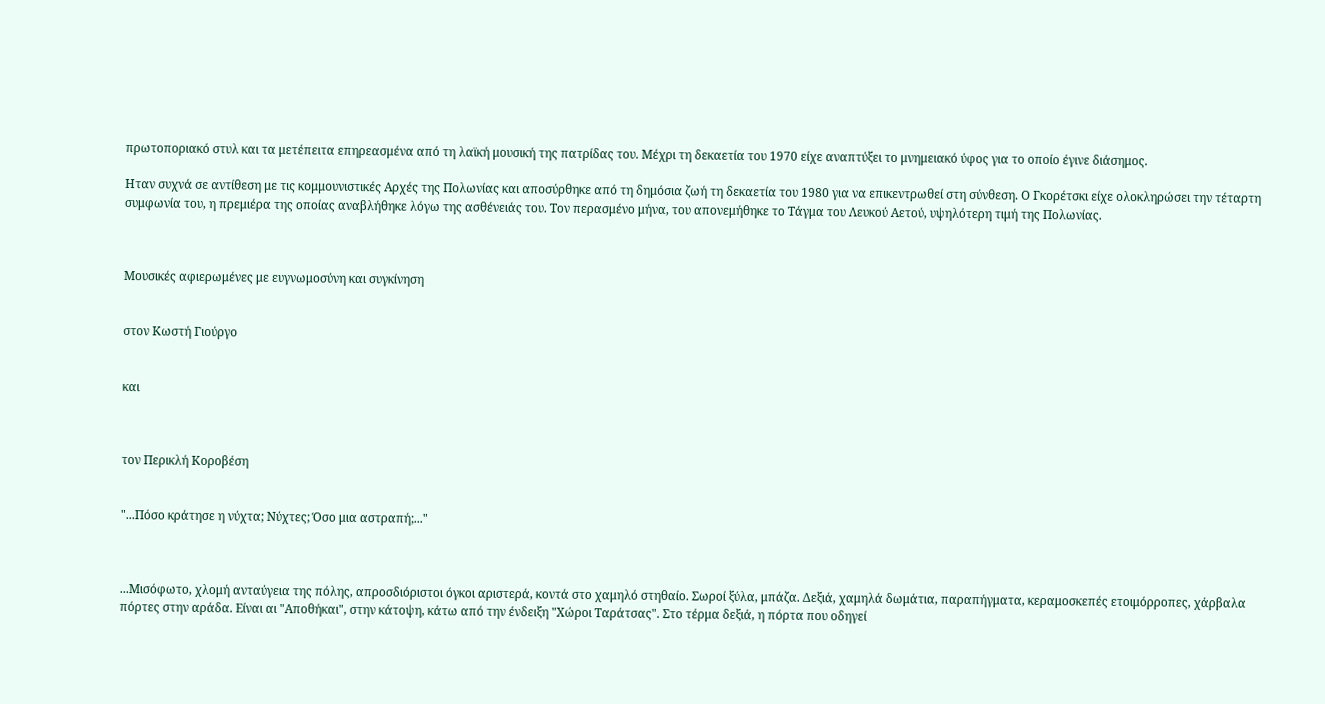πρωτοποριακό στυλ και τα μετέπειτα επηρεασμένα από τη λαϊκή μουσική της πατρίδας του. Μέχρι τη δεκαετία του 1970 είχε αναπτύξει το μνημειακό ύφος για το οποίο έγινε διάσημος.

Ηταν συχνά σε αντίθεση με τις κομμουνιστικές Αρχές της Πολωνίας και αποσύρθηκε από τη δημόσια ζωή τη δεκαετία του 1980 για να επικεντρωθεί στη σύνθεση. Ο Γκορέτσκι είχε ολοκληρώσει την τέταρτη συμφωνία του, η πρεμιέρα της οποίας αναβλήθηκε λόγω της ασθένειάς του. Τον περασμένο μήνα, του απονεμήθηκε το Τάγμα του Λευκού Αετού, υψηλότερη τιμή της Πολωνίας.



Μουσικές αφιερωμένες με ευγνωμοσύνη και συγκίνηση


στον Κωστή Γιούργο


και



τον Περικλή Κοροβέση


"...Πόσο κράτησε η νύχτα; Νύχτες; Όσο μια αστραπή;..."



...Μισόφωτο, χλομή ανταύγεια της πόλης, απροσδιόριστοι όγκοι αριστερά, κοντά στο χαμηλό στηθαίο. Σωροί ξύλα, μπάζα. Δεξιά, χαμηλά δωμάτια, παραπήγματα, κεραμοσκεπές ετοιμόρροπες, χάρβαλα πόρτες στην αράδα. Είναι αι "Αποθήκαι", στην κάτοψη, κάτω από την ένδειξη "Χώροι Ταράτσας". Στο τέρμα δεξιά, η πόρτα που οδηγεί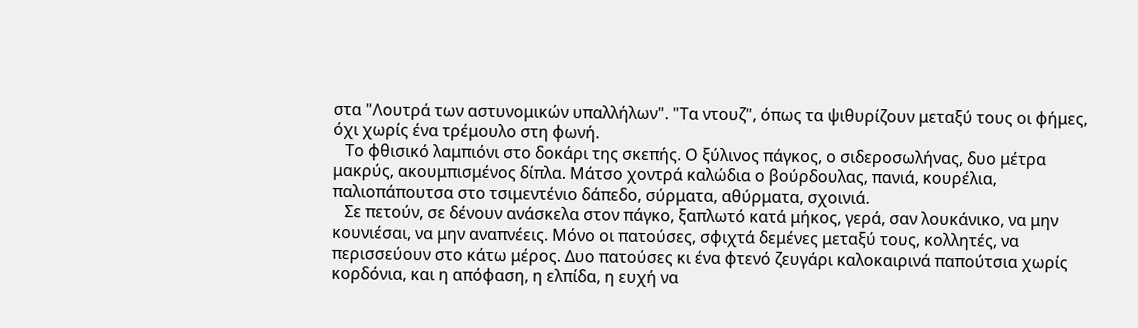στα "Λουτρά των αστυνομικών υπαλλήλων". "Τα ντουζ", όπως τα ψιθυρίζουν μεταξύ τους οι φήμες, όχι χωρίς ένα τρέμουλο στη φωνή.
   Το φθισικό λαμπιόνι στο δοκάρι της σκεπής. Ο ξύλινος πάγκος, ο σιδεροσωλήνας, δυο μέτρα μακρύς, ακουμπισμένος δίπλα. Μάτσο χοντρά καλώδια ο βούρδουλας, πανιά, κουρέλια, παλιοπάπουτσα στο τσιμεντένιο δάπεδο, σύρματα, αθύρματα, σχοινιά.
   Σε πετούν, σε δένουν ανάσκελα στον πάγκο, ξαπλωτό κατά μήκος, γερά, σαν λουκάνικο, να μην κουνιέσαι, να μην αναπνέεις. Μόνο οι πατούσες, σφιχτά δεμένες μεταξύ τους, κολλητές, να περισσεύουν στο κάτω μέρος. Δυο πατούσες κι ένα φτενό ζευγάρι καλοκαιρινά παπούτσια χωρίς κορδόνια, και η απόφαση, η ελπίδα, η ευχή να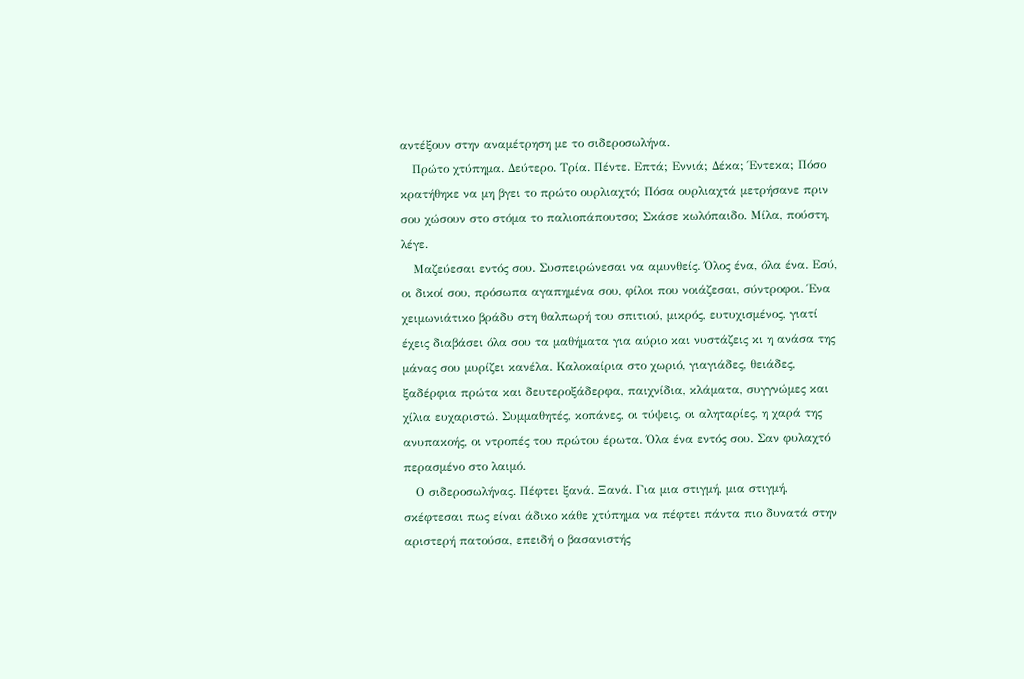αντέξουν στην αναμέτρηση με το σιδεροσωλήνα.
   Πρώτο χτύπημα. Δεύτερο. Τρία. Πέντε. Επτά; Εννιά; Δέκα; Έντεκα; Πόσο κρατήθηκε να μη βγει το πρώτο ουρλιαχτό; Πόσα ουρλιαχτά μετρήσανε πριν σου χώσουν στο στόμα το παλιοπάπουτσο; Σκάσε κωλόπαιδο. Μίλα, πούστη, λέγε.
   Μαζεύεσαι εντός σου. Συσπειρώνεσαι να αμυνθείς. Όλος ένα, όλα ένα. Εσύ, οι δικοί σου, πρόσωπα αγαπημένα σου, φίλοι που νοιάζεσαι, σύντροφοι. Ένα χειμωνιάτικο βράδυ στη θαλπωρή του σπιτιού, μικρός, ευτυχισμένος, γιατί έχεις διαβάσει όλα σου τα μαθήματα για αύριο και νυστάζεις κι η ανάσα της μάνας σου μυρίζει κανέλα. Καλοκαίρια στο χωριό, γιαγιάδες, θειάδες, ξαδέρφια πρώτα και δευτεροξάδερφα, παιχνίδια, κλάματα, συγγνώμες και χίλια ευχαριστώ. Συμμαθητές, κοπάνες, οι τύψεις, οι αληταρίες, η χαρά της ανυπακοής, οι ντροπές του πρώτου έρωτα. Όλα ένα εντός σου. Σαν φυλαχτό περασμένο στο λαιμό.
   Ο σιδεροσωλήνας. Πέφτει ξανά. Ξανά. Για μια στιγμή, μια στιγμή, σκέφτεσαι πως είναι άδικο κάθε χτύπημα να πέφτει πάντα πιο δυνατά στην αριστερή πατούσα, επειδή ο βασανιστής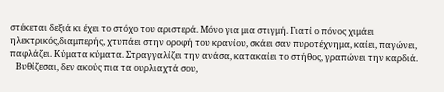στέκεται δεξιά κι έχει το στόχο του αριστερά. Μόνο για μια στιγμή. Γιατί ο πόνος χιμάει ηλεκτρικός,διαμπερής, χτυπάει στην οροφή του κρανίου, σκάει σαν πυροτέχνημα, καίει, παγώνει, παφλάζει. Κύματα κύματα. Στραγγαλίζει την ανάσα, κατακαίει το στήθος, γραπώνει την καρδιά.
   Βυθίζεσαι, δεν ακούς πια τα ουρλιαχτά σου,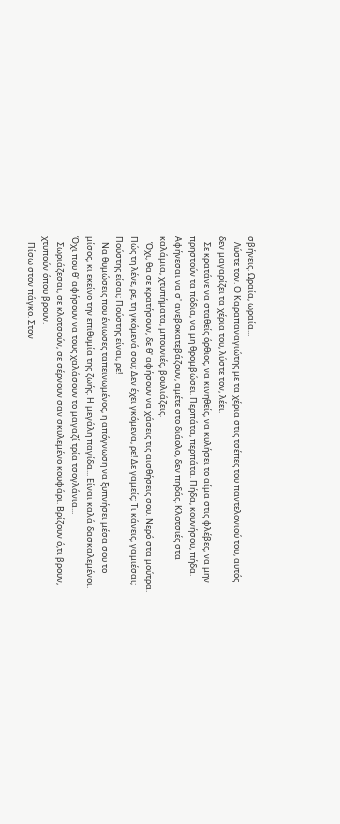σβήνεις. Ωραία, ωραία...
   Λύστε τον. Ο Καραπαναγιώτης με τα χέρια στις τσέπες του παντελονιού του, αυτός δεν μαγαρίζει τα χέρια του, λύστε τον, λέει.
   Σε κρατάνε να σταθείς όρθιος, να κινηθείς, να κυλήσει το αίμα στις φλέβες, να μην πρηστούν τα πόδια, να μη θρομβώσει. Περπάτα, περπάτα. Πήδα, κουνήσου, πήδα. Αφήνεσαι να σ' ανεβοκατεβάζουν, αμέτε στο διάολο, δεν πηδάς. Κλοτσιές στα καλάμια, χτυπήματα, μπουνιές, βουλιάζεις.
   Όχι, θα σε κρατήσουν, δε θ' αφήσουν να χάσεις τις αισθήσεις σου. Νερό στα μούτρα. Πώς τη λένε, ρε, τη γκόμενά σου; Δεν έχει γκόμενα, ρε! Δε γαμείς; Τι κάνεις, γαμιέσαι; Πούστης είσαι; Πούστης είναι, ρε!
   Να θυμώσεις που ένιωσες ταπεινωμένος, η απόγνωση να ξυπνήσει μέσα σου το μίσος, κι εκείνο την επιθυμία της ζωής. Η μεγάλη παγίδα... Είναι καλά δασκαλεμένοι. Όχι που θ' αφήσουν να τους χαλάσουν το μαγαζί τρία τσογλάνια...
   Σωριάζεσαι, σε κλοτσούν, σε σέρνουν σαν σκυλεμένο κουφάρι. Βρίζουν ό,τι βρουν, χτυπούν όπου βρουν.
   Πίσω στον πάγκο. Στον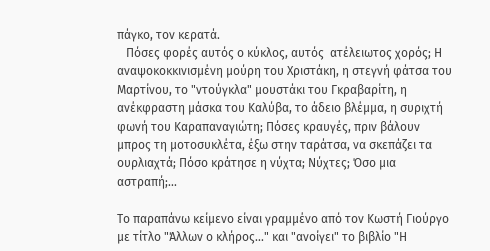πάγκο, τον κερατά.
   Πόσες φορές αυτός ο κύκλος, αυτός  ατέλειωτος χορός; Η αναψοκοκκινισμένη μούρη του Χριστάκη, η στεγνή φάτσα του Μαρτίνου, το "ντούγκλα" μουστάκι του Γκραβαρίτη, η ανέκφραστη μάσκα του Καλύβα, το άδειο βλέμμα, η συριχτή φωνή του Καραπαναγιώτη; Πόσες κραυγές, πριν βάλουν μπρος τη μοτοσυκλέτα, έξω στην ταράτσα, να σκεπάζει τα ουρλιαχτά; Πόσο κράτησε η νύχτα; Νύχτες; Όσο μια αστραπή;...

Το παραπάνω κείμενο είναι γραμμένο από τον Κωστή Γιούργο με τίτλο "Άλλων ο κλήρος..." και "ανοίγει" το βιβλίο "Η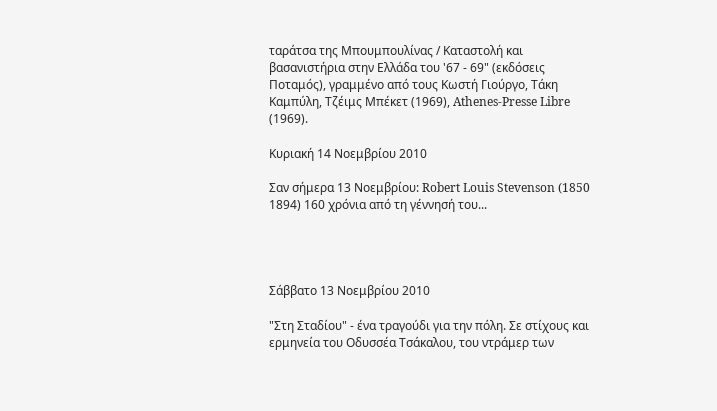ταράτσα της Μπουμπουλίνας / Καταστολή και βασανιστήρια στην Ελλάδα του '67 - 69" (εκδόσεις Ποταμός), γραμμένο από τους Κωστή Γιούργο, Τάκη Καμπύλη, Τζέιμς Μπέκετ (1969), Athenes-Presse Libre (1969).

Κυριακή 14 Νοεμβρίου 2010

Σαν σήμερα 13 Νοεμβρίου: Robert Louis Stevenson (1850 1894) 160 χρόνια από τη γέννησή του...




Σάββατο 13 Νοεμβρίου 2010

"Στη Σταδίου" - ένα τραγούδι για την πόλη. Σε στίχους και ερμηνεία του Οδυσσέα Τσάκαλου, του ντράμερ των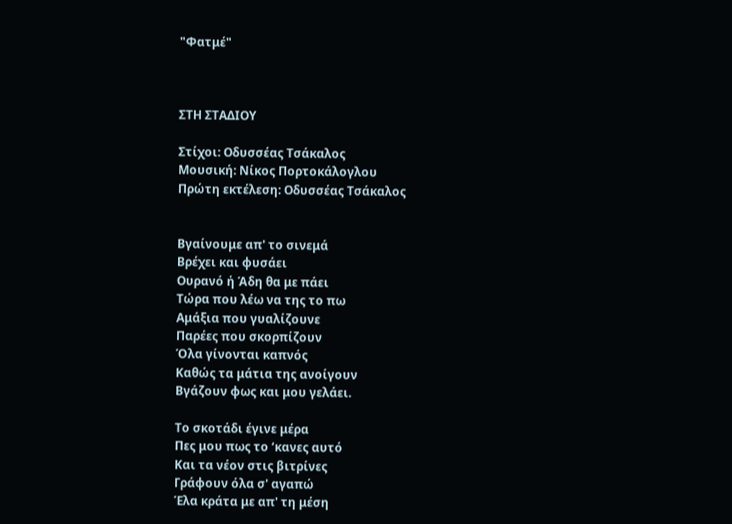"Φατμέ"



ΣΤΗ ΣΤΑΔΙΟΥ

Στίχοι: Οδυσσέας Τσάκαλος
Μουσική: Νίκος Πορτοκάλογλου
Πρώτη εκτέλεση: Οδυσσέας Τσάκαλος


Βγαίνουμε απ' το σινεμά
Βρέχει και φυσάει
Ουρανό ή Άδη θα με πάει
Τώρα που λέω να της το πω
Αμάξια που γυαλίζουνε
Παρέες που σκορπίζουν
Όλα γίνονται καπνός
Καθώς τα μάτια της ανοίγουν
Βγάζουν φως και μου γελάει.

Το σκοτάδι έγινε μέρα
Πες μου πως το ‘κανες αυτό
Και τα νέον στις βιτρίνες
Γράφουν όλα σ' αγαπώ
Έλα κράτα με απ' τη μέση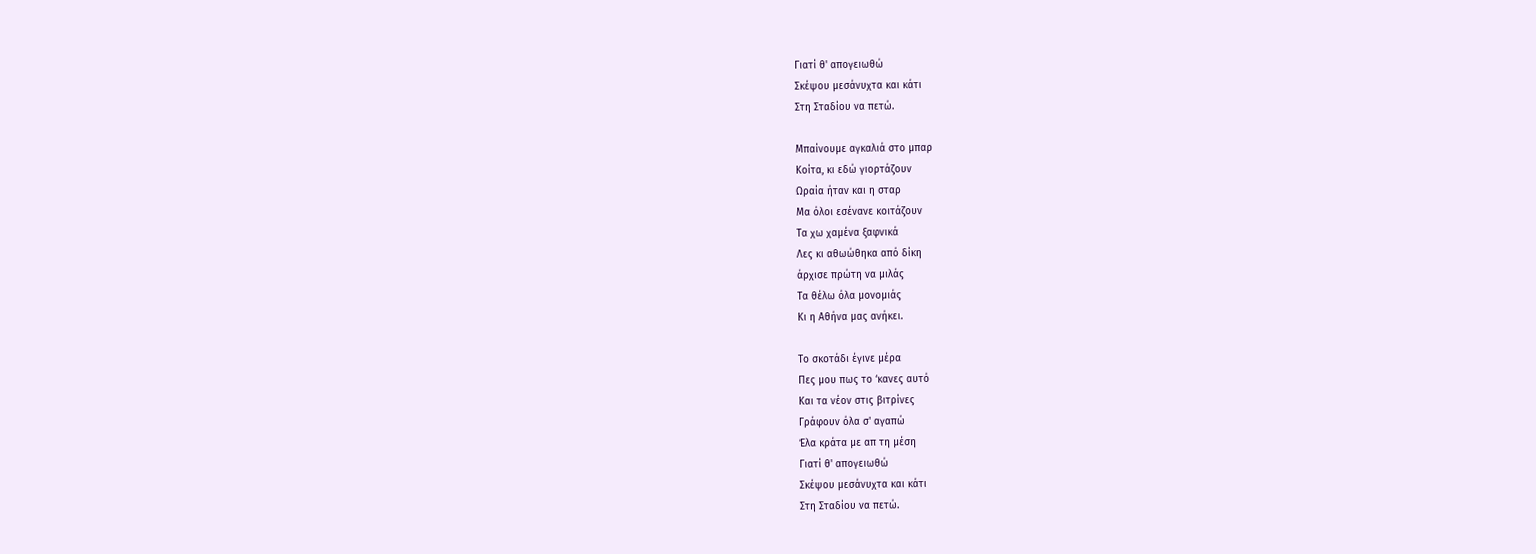Γιατί θ' απογειωθώ
Σκέψου μεσάνυχτα και κάτι
Στη Σταδίου να πετώ.

Μπαίνουμε αγκαλιά στο μπαρ
Κοίτα, κι εδώ γιορτάζουν
Ωραία ήταν και η σταρ
Μα όλοι εσένανε κοιτάζουν
Τα χω χαμένα ξαφνικά
Λες κι αθωώθηκα από δίκη
άρχισε πρώτη να μιλάς
Τα θέλω όλα μονομιάς
Κι η Αθήνα μας ανήκει.

Το σκοτάδι έγινε μέρα
Πες μου πως το ‘κανες αυτό
Και τα νέον στις βιτρίνες
Γράφουν όλα σ' αγαπώ
Έλα κράτα με απ τη μέση
Γιατί θ' απογειωθώ
Σκέψου μεσάνυχτα και κάτι
Στη Σταδίου να πετώ.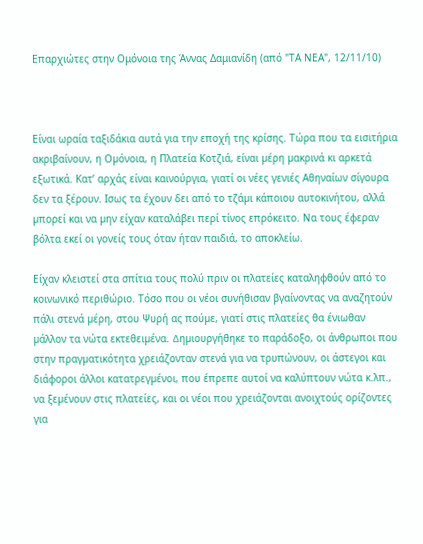Επαρχιώτες στην Ομόνοια της Άννας Δαμιανίδη (από "ΤΑ ΝΕΑ", 12/11/10)



Είναι ωραία ταξιδάκια αυτά για την εποχή της κρίσης. Τώρα που τα εισιτήρια ακριβαίνουν, η Οµόνοια, η Πλατεία Κοτζιά, είναι µέρη µακρινά κι αρκετά εξωτικά. Κατ’ αρχάς είναι καινούργια, γιατί οι νέες γενιές Αθηναίων σίγουρα δεν τα ξέρουν. Ισως τα έχουν δει από το τζάµι κάποιου αυτοκινήτου, αλλά µπορεί και να µην είχαν καταλάβει περί τίνος επρόκειτο. Να τους έφεραν βόλτα εκεί οι γονείς τους όταν ήταν παιδιά, το αποκλείω.

Είχαν κλειστεί στα σπίτια τους πολύ πριν οι πλατείες καταληφθούν από το κοινωνικό περιθώριο. Τόσο που οι νέοι συνήθισαν βγαίνοντας να αναζητούν πάλι στενά µέρη, στου Ψυρή ας πούµε, γιατί στις πλατείες θα ένιωθαν µάλλον τα νώτα εκτεθειµένα. ∆ηµιουργήθηκε το παράδοξο, οι άνθρωποι που στην πραγµατικότητα χρειάζονταν στενά για να τρυπώνουν, οι άστεγοι και διάφοροι άλλοι κατατρεγµένοι, που έπρεπε αυτοί να καλύπτουν νώτα κ.λπ., να ξεµένουν στις πλατείες, και οι νέοι που χρειάζονται ανοιχτούς ορίζοντες για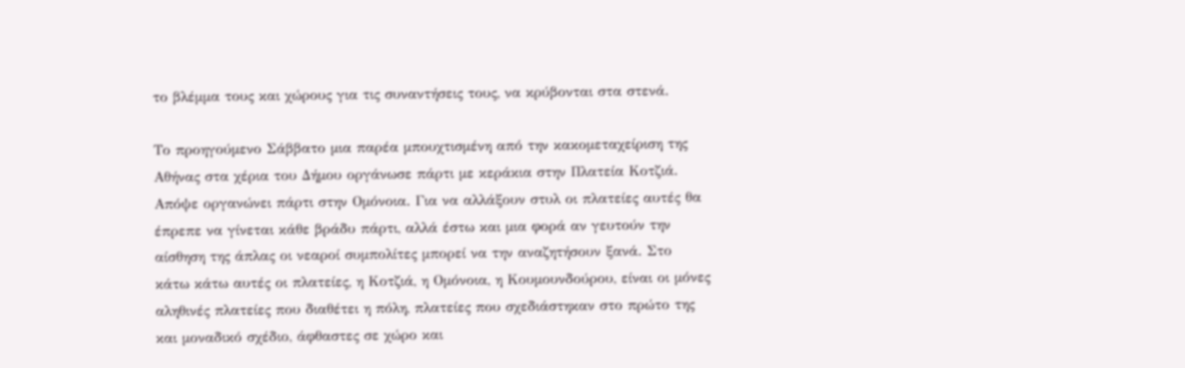το βλέµµα τους και χώρους για τις συναντήσεις τους, να κρύβονται στα στενά.

Το προηγούµενο Σάββατο µια παρέα µπουχτισµένη από την κακοµεταχείριση της Αθήνας στα χέρια του ∆ήµου οργάνωσε πάρτι µε κεράκια στην Πλατεία Κοτζιά. Απόψε οργανώνει πάρτι στην Οµόνοια. Για να αλλάξουν στυλ οι πλατείες αυτές θα έπρεπε να γίνεται κάθε βράδυ πάρτι, αλλά έστω και µια φορά αν γευτούν την αίσθηση της άπλας οι νεαροί συµπολίτες µπορεί να την αναζητήσουν ξανά. Στο κάτω κάτω αυτές οι πλατείες, η Κοτζιά, η Οµόνοια, η Κουµουνδούρου, είναι οι µόνες αληθινές πλατείες που διαθέτει η πόλη, πλατείες που σχεδιάστηκαν στο πρώτο της και µοναδικό σχέδιο, άφθαστες σε χώρο και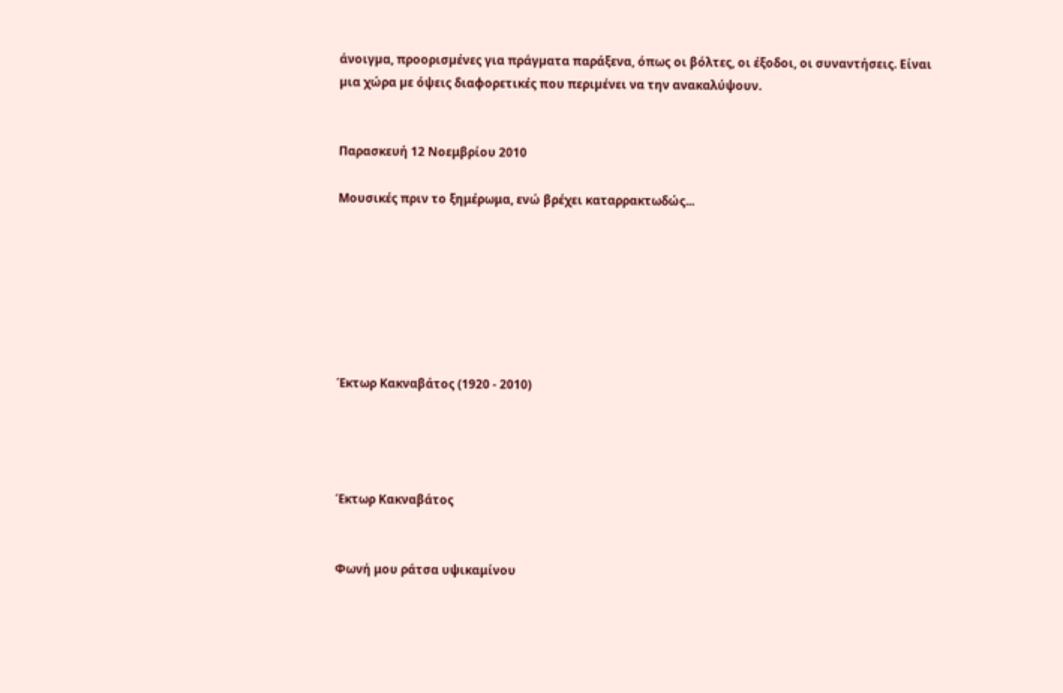άνοιγµα, προορισµένες για πράγµατα παράξενα, όπως οι βόλτες, οι έξοδοι, οι συναντήσεις. Είναι µια χώρα µε όψεις διαφορετικές που περιµένει να την ανακαλύψουν.


Παρασκευή 12 Νοεμβρίου 2010

Μουσικές πριν το ξημέρωμα, ενώ βρέχει καταρρακτωδώς...







Έκτωρ Κακναβάτος (1920 - 2010)




Έκτωρ Κακναβάτος


Φωνή μου ράτσα υψικαμίνου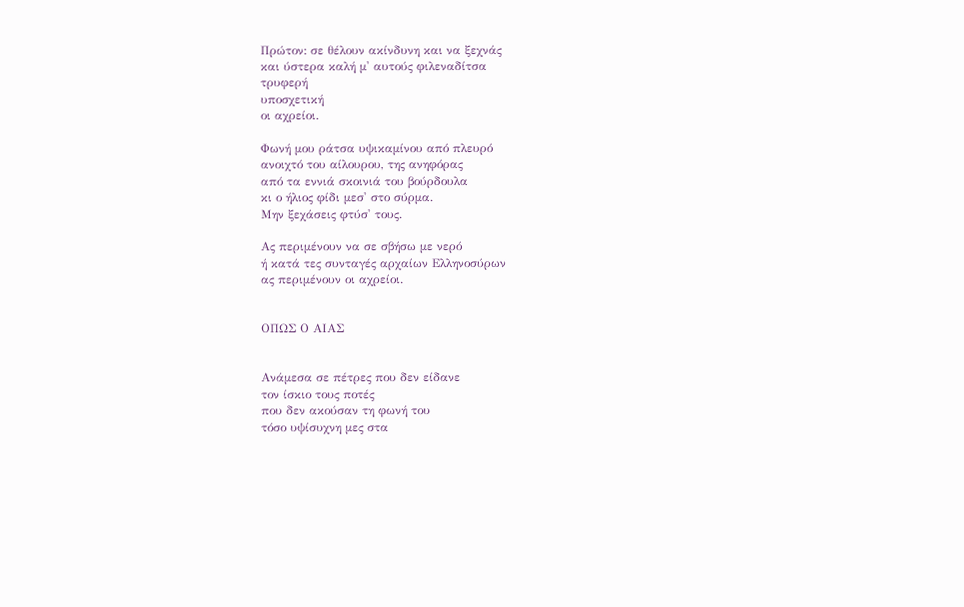Πρώτον: σε θέλουν ακίνδυνη και να ξεχνάς
και ύστερα καλή μ' αυτούς φιλεναδίτσα
τρυφερή
υποσχετική
οι αχρείοι.

Φωνή μου ράτσα υψικαμίνου από πλευρό
ανοιχτό του αίλουρου, της ανηφόρας
από τα εννιά σκοινιά του βούρδουλα
κι ο ήλιος φίδι μεσ' στο σύρμα.
Μην ξεχάσεις φτύσ' τους.

Ας περιμένουν να σε σβήσω με νερό
ή κατά τες συνταγές αρχαίων Ελληνοσύρων
ας περιμένουν οι αχρείοι.


ΟΠΩΣ Ο ΑΙΑΣ


Ανάμεσα σε πέτρες που δεν είδανε
τον ίσκιο τους ποτές
που δεν ακούσαν τη φωνή του
τόσο υψίσυχνη μες στα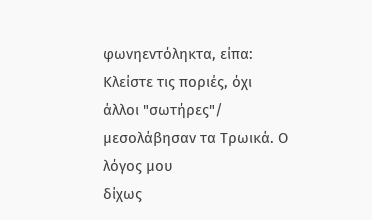φωνηεντόληκτα, είπα:
Κλείστε τις ποριές, όχι άλλοι "σωτήρες"/
μεσολάβησαν τα Τρωικά. Ο λόγος μου
δίχως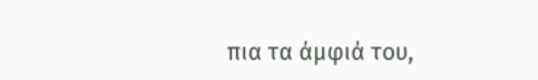πια τα άμφιά του,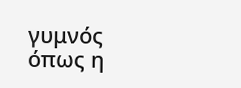γυμνός
όπως η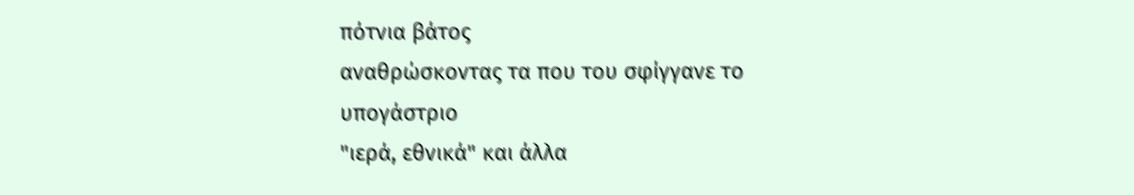πότνια βάτος
αναθρώσκοντας τα που του σφίγγανε το
υπογάστριο
"ιερά, εθνικά" και άλλα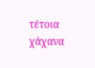τέτοια χάχανα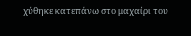χύθηκε κατεπάνω στο μαχαίρι του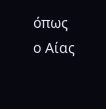όπως ο Αίας